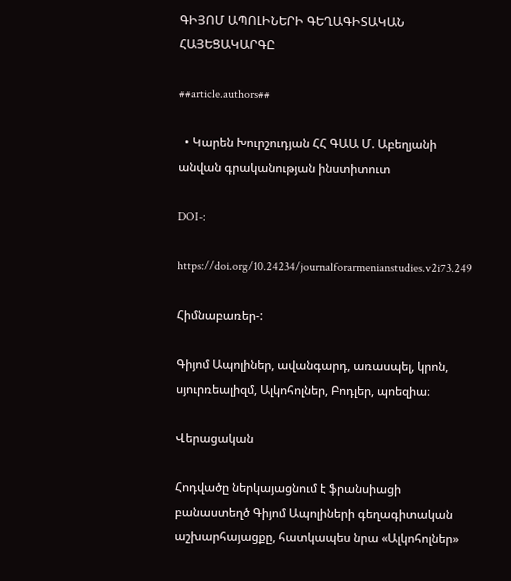ԳԻՅՈՄ ԱՊՈԼԻՆԵՐԻ ԳԵՂԱԳԻՏԱԿԱՆ ՀԱՅԵՑԱԿԱՐԳԸ

##article.authors##

  • Կարեն Խուրշուդյան ՀՀ ԳԱԱ Մ. Աբեղյանի անվան գրականության ինստիտուտ

DOI-:

https://doi.org/10.24234/journalforarmenianstudies.v2i73.249

Հիմնաբառեր-:

Գիյոմ Ապոլիներ, ավանգարդ, առասպել, կրոն, սյուրռեալիզմ, Ալկոհոլներ, Բոդլեր, պոեզիա։

Վերացական

Հոդվածը ներկայացնում է ֆրանսիացի բանաստեղծ Գիյոմ Ապոլիների գեղագիտական աշխարհայացքը, հատկապես նրա «Ալկոհոլներ»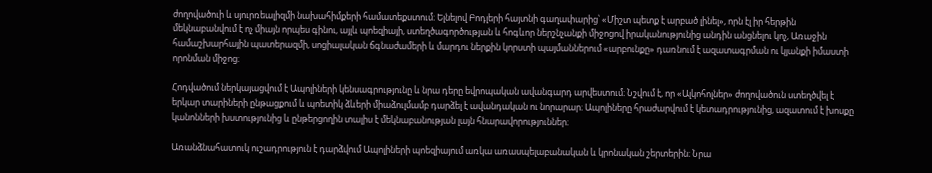ժողովածուի և սյուրռեալիզմի նախահիմքերի համատեքստում։ Ելնելով Բոդլերի հայտնի գաղափարից՝ «Միշտ պետք է արբած լինել», որն էլ իր հերթին մեկնաբանվում է ոչ միայն որպես գինու, այլև պոեզիայի, ստեղծագործության և հոգևոր ներշնչանքի միջոցով իրականությունից անդին անցնելու կոչ, Առաջին համաշխարհային պատերազմի, սոցիալական ճգնաժամերի և մարդու ներքին կորստի պայմաններում «արբունքը» դառնում է ազատագրման ու կյանքի իմաստի որոնման միջոց։

Հոդվածում ներկայացվում է Ապոլիների կենսագրությունը և նրա դերը եվրոպական ավանգարդ արվեստում։ Նշվում է, որ «Ալկոհոլներ» ժողովածուն ստեղծվել է երկար տարիների ընթացքում և պոետիկ ձևերի միաձուլմամբ դարձել է ավանդական ու նորարար։ Ապոլիները հրաժարվում է կետադրությունից, ազատում է խոսքը կանոնների խստությունից և ընթերցողին տալիս է մեկնաբանության լայն հնարավորություններ։

Առանձնահատուկ ուշադրություն է դարձվում Ապոլիների պոեզիայում առկա առասպելաբանական և կրոնական շերտերին։ Նրա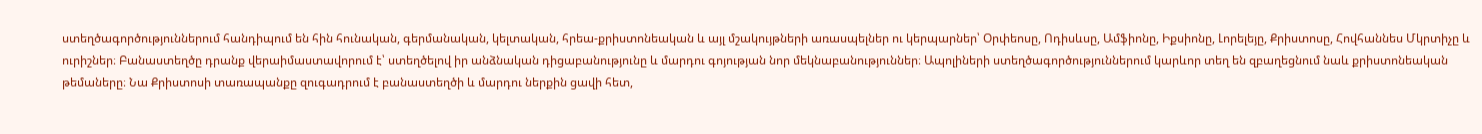ստեղծագործություններում հանդիպում են հին հունական, գերմանական, կելտական, հրեա-քրիստոնեական և այլ մշակույթների առասպելներ ու կերպարներ՝ Օրփեոսը, Ոդիսևսը, Ամֆիոնը, Իքսիոնը, Լորելեյը, Քրիստոսը, Հովհաննես Մկրտիչը և ուրիշներ։ Բանաստեղծը դրանք վերաիմաստավորում է՝ ստեղծելով իր անձնական դիցաբանությունը և մարդու գոյության նոր մեկնաբանություններ։ Ապոլիների ստեղծագործություններում կարևոր տեղ են զբաղեցնում նաև քրիստոնեական թեմաները։ Նա Քրիստոսի տառապանքը զուգադրում է բանաստեղծի և մարդու ներքին ցավի հետ,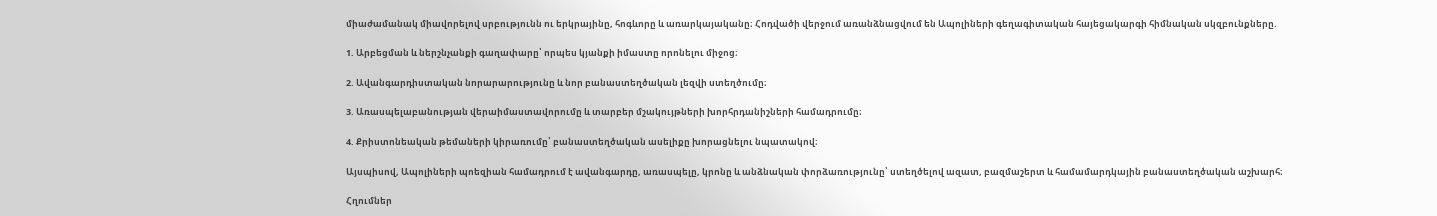միաժամանակ միավորելով սրբությունն ու երկրայինը, հոգևորը և առարկայականը։ Հոդվածի վերջում առանձնացվում են Ապոլիների գեղագիտական հայեցակարգի հիմնական սկզբունքները.

1. Արբեցման և ներշնչանքի գաղափարը՝ որպես կյանքի իմաստը որոնելու միջոց։

2. Ավանգարդիստական նորարարությունը և նոր բանաստեղծական լեզվի ստեղծումը։

3. Առասպելաբանության վերաիմաստավորումը և տարբեր մշակույթների խորհրդանիշների համադրումը։

4. Քրիստոնեական թեմաների կիրառումը՝ բանաստեղծական ասելիքը խորացնելու նպատակով։

Այսպիսով, Ապոլիների պոեզիան համադրում է ավանգարդը, առասպելը, կրոնը և անձնական փորձառությունը՝ ստեղծելով ազատ, բազմաշերտ և համամարդկային բանաստեղծական աշխարհ։

Հղումներ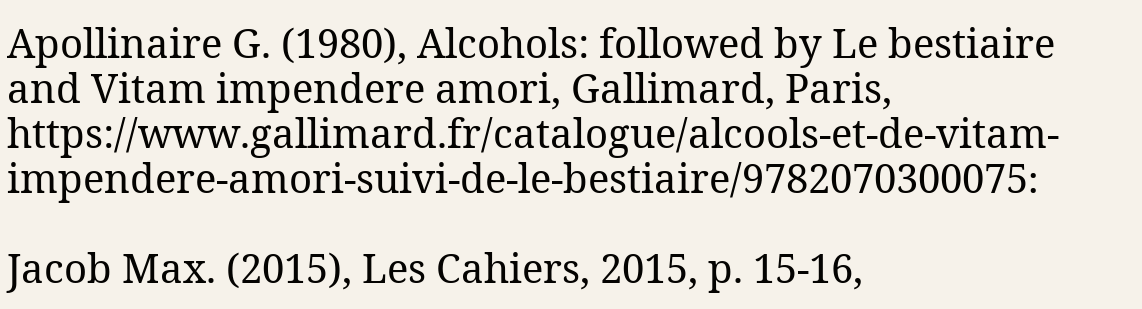Apollinaire G. (1980), Alcohols: followed by Le bestiaire and Vitam impendere amori, Gallimard, Paris, https://www.gallimard.fr/catalogue/alcools-et-de-vitam-impendere-amori-suivi-de-le-bestiaire/9782070300075։

Jacob Max. (2015), Les Cahiers, 2015, p. 15-16,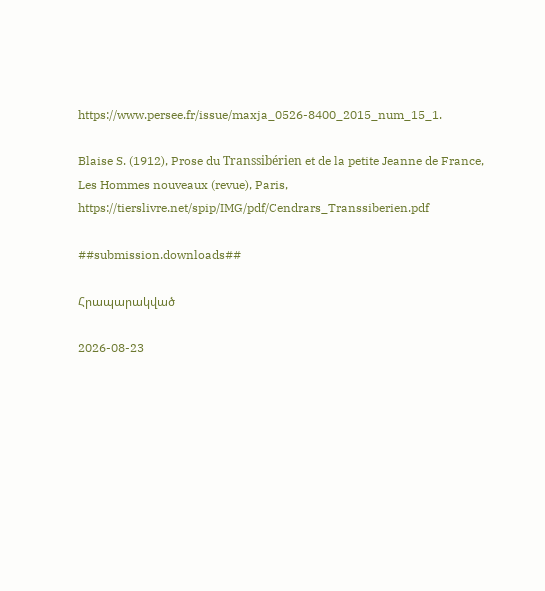https://www.persee.fr/issue/maxja_0526-8400_2015_num_15_1.

Blaise S. (1912), Prose du Transsibérien et de la petite Jeanne de France, Les Hommes nouveaux (revue), Paris, https://tierslivre.net/spip/IMG/pdf/Cendrars_Transsiberien.pdf

##submission.downloads##

Հրապարակված

2026-08-23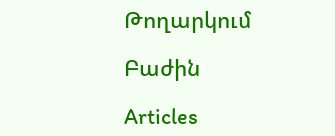Թողարկում

Բաժին

Articles